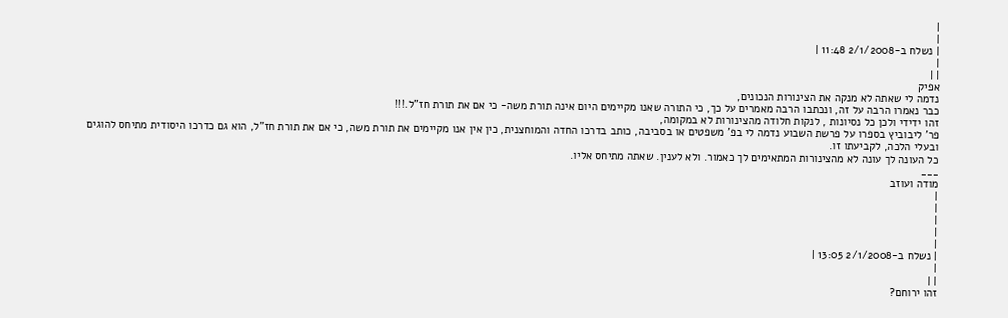|
|
| נשלח ב-2/1/2008 11:48 |
|
| |
אפיק
נדמה לי שאתה לא מנקה את הצינורות הנכונים,
כבר נאמרו הרבה על זה, ונכתבו הרבה מאמרים על כך, כי התורה שאנו מקיימים היום אינה תורת משה- כי אם את תורת חז"ל.!!!
זהו ידידי ולכן כל נסיונות , לנקות חלודה מהצינורות לא במקומה,
פר' ליבוביץ בספרו על פרשת השבוע נדמה לי בפ' משפטים או בסביבה, כותב בדרכו החדה והמוחצנית, כין אין אנו מקיימים את תורת משה, כי אם את תורת חז"ל, הוא גם כדרכו היסודית מתיחס להוגים ובעלי הלכה, לקביעתו זו.
כל העונה לך עונה לא מהצינורות המתאימים לך כאמור. ולא לענין. שאתה מתיחס אליו.
___
מודה ועוזב
|
|
|
|
|
| נשלח ב-2/1/2008 13:05 |
|
| |
זהו ירוחם?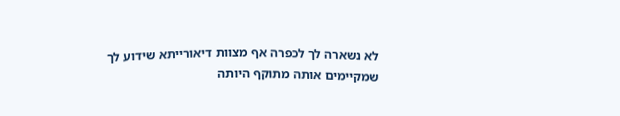לא נשארה לך לכפרה אף מצוות דיאורייתא שידוע לך שמקיימים אותה מתוקף היותה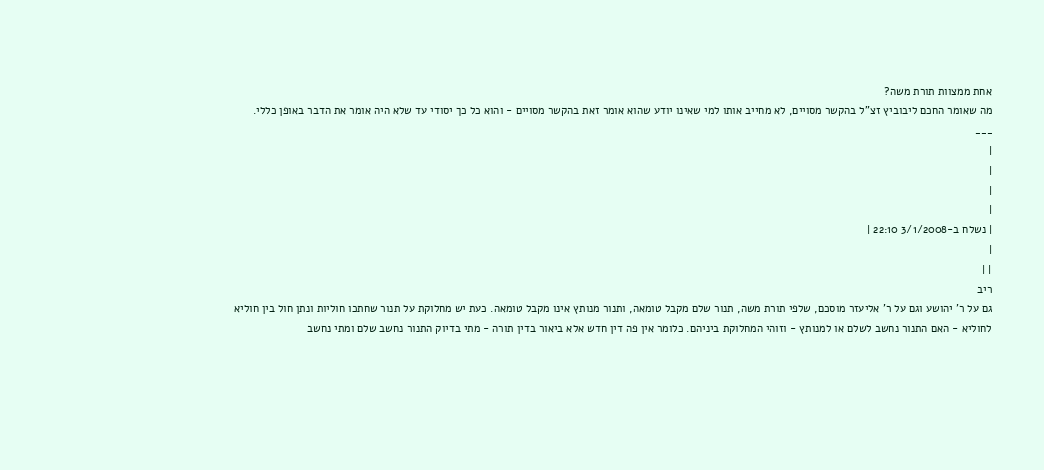אחת ממצוות תורת משה?
מה שאומר החכם ליבוביץ זצ"ל בהקשר מסויים, לא מחייב אותו למי שאינו יודע שהוא אומר זאת בהקשר מסויים - והוא כל כך יסודי עד שלא היה אומר את הדבר באופן כללי.
___
|
|
|
|
| נשלח ב-3/1/2008 22:10 |
|
| |
ריב
גם על ר' יהושע וגם על ר' אליעזר מוסכם, שלפי תורת משה, תנור שלם מקבל טומאה, ותנור מנותץ אינו מקבל טומאה. כעת יש מחלוקת על תנור שחתכו חוליות ונתן חול בין חוליא לחוליא - האם התנור נחשב לשלם או למנותץ - וזוהי המחלוקת ביניהם. כלומר אין פה דין חדש אלא ביאור בדין תורה - מתי בדיוק התנור נחשב שלם ומתי נחשב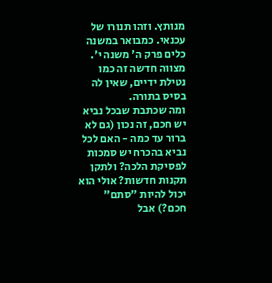מנותץ. וזהו תנורו של עכנאי. כמבואר במשנה כלים פרק ה' משנה י'.
מצווה חדשה זה כמו נטילת ידיים, שאין לה בסיס בתורה.
ומה שכתבת שבכל נביא יש חכם, זה נכון (גם לא ברור עד כמה - האם לכל נביא בהכרח יש סמכות לפסיקת הלכה? ולתקן תקנות חדשות? אולי הוא יכול להיות "סתם" חכם?) אבל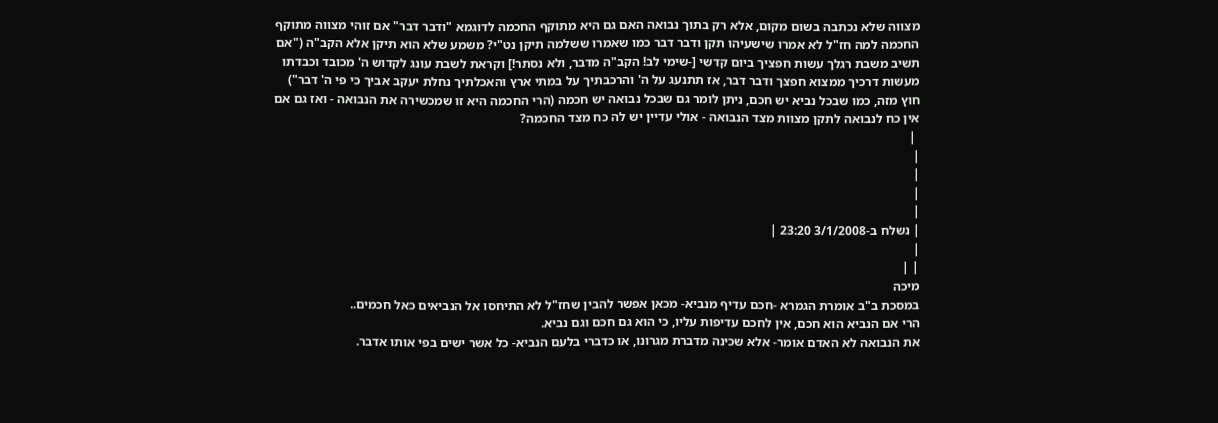מצווה שלא נכתבה בשום מקום, אלא רק בתוך נבואה האם גם היא מתוקף החכמה לדוגמא "ודבר דבר" אם זוהי מצווה מתוקף החכמה למה חז"ל לא אמרו שישעיהו תקן ודבר דבר כמו שאמרו ששלמה תיקן נט"י? משמע שלא הוא תיקן אלא הקב"ה ("אם תשיב משבת רגלך עשות חפציך ביום קדשי [-שימי לב! הקב"ה מדבר, ולא נסתר!] וקראת לשבת עונג לקדוש ה' מכובד וכבדתו מעשות דרכיך ממצוא חפצך ודבר דבר, אז תתנעג על ה' והרכבתיך על במתי ארץ והאכלתיך נחלת יעקב אביך כי פי ה' דבר")
חוץ מזה, כמו שבכל נביא יש חכם, ניתן לומר גם שבכל נבואה יש חכמה (הרי החכמה היא זו שמכשירה את הנבואה - ואז גם אם אין כח לנבואה לתקן מצוות מצד הנבואה - אולי עדיין יש לה כח מצד החכמה?
 |
|
|
|
|
| נשלח ב-3/1/2008 23:20 |
|
| |
מיכה
במסכת ב"ב אומרת הגמרא -חכם עדיף מנביא- מכאן אפשר להבין שחז"ל לא התיחסו אל הנביאים כאל חכמים..
הרי אם הנביא הוא חכם, אין לחכם עדיפות עליו, כי הוא גם חכם וגם נביא.
את הנבואה לא האדם אומר- אלא שכינה מדברת מגרונו, או כדברי בלעם הנביא- כל אשר ישים בפי אותו אדבר.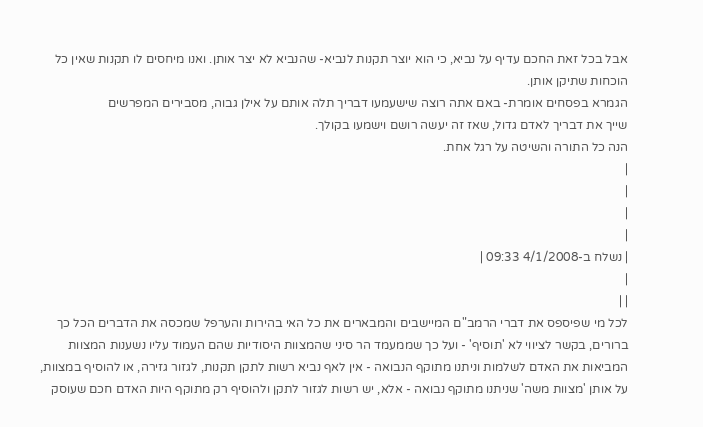אבל בכל זאת החכם עדיף על נביא, כי הוא יוצר תקנות לנביא- שהנביא לא יצר אותן. ואנו מיחסים לו תקנות שאין כל הוכחות שתיקן אותן.
הגמרא בפסחים אומרת- באם אתה רוצה שישעמעו דבריך תלה אותם על אילן גבוה, מסבירים המפרשים
שייך את דבריך לאדם גדול, שאז זה יעשה רושם וישמעו בקולך.
הנה כל התורה והשיטה על רגל אחת.
|
|
|
|
| נשלח ב-4/1/2008 09:33 |
|
| |
לכל מי שפיספס את דברי הרמב"ם המיישבים והמבארים את כל האי בהירות והערפל שמכסה את הדברים הכל כך ברורים, בקשר לציווי לא 'תוסיף' - ועל כך שממעמד הר סיני שהמצוות היסודיות שהם העמוד עליו נשענות המצוות המביאות את האדם לשלמות וניתנו מתוקף הנבואה - אין לאף נביא רשות לתקן תקנות, לגזור גזירה, או להוסיף במצוות, על אותן 'מצוות משה' שניתנו מתוקף נבואה - אלא, יש רשות לגזור לתקן ולהוסיף רק מתוקף היות האדם חכם שעוסק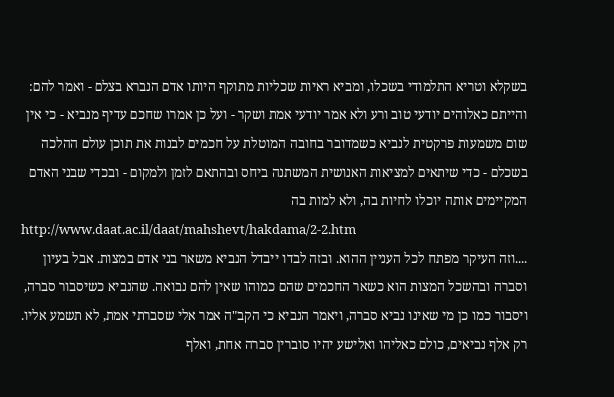בשקלא וטריא התלמודי בשכלו, ומביא ראיות שכליות מתוקף היותו אדם הנברא בצלם - ואמר להם: והייתם כאלוהים יודעי טוב ורע ולא אמר יודעי אמת ושקר - ועל כן אמרו שחכם עדיף מנביא - כי אין שום משמעות פרקטית לנביא כשמדובר בחובה המוטלת על חכמים לבנות את תוכן עולם ההלכה בשכלם - כדי שיתאים למציאות האנושית המשתנה ביחס ובהתאם לזמן ולמקום - ובכדי שבני האדם המקיימים אותה יוכלו לחיות בה, ולא למות בה
http://www.daat.ac.il/daat/mahshevt/hakdama/2-2.htm
....וזה העיקר מפתח לכל העניין ההוא. ובזה לבדו ייבדל הנביא משאר בני אדם במצות. אבל בעיון וסברה ובהשכל המצות הוא כשאר החכמים שהם כמוהו שאין להם נבואה. שהנביא כשיסבור סברה, ויסבור כמו כן מי שאינו נביא סברה, ויאמר הנביא כי הקב"ה אמר אלי שסברתי אמת, לא תשמע אליו. רק אלף נביאים, כולם כאליהו ואלישע יהיו סוברין סברה אחת, ואלף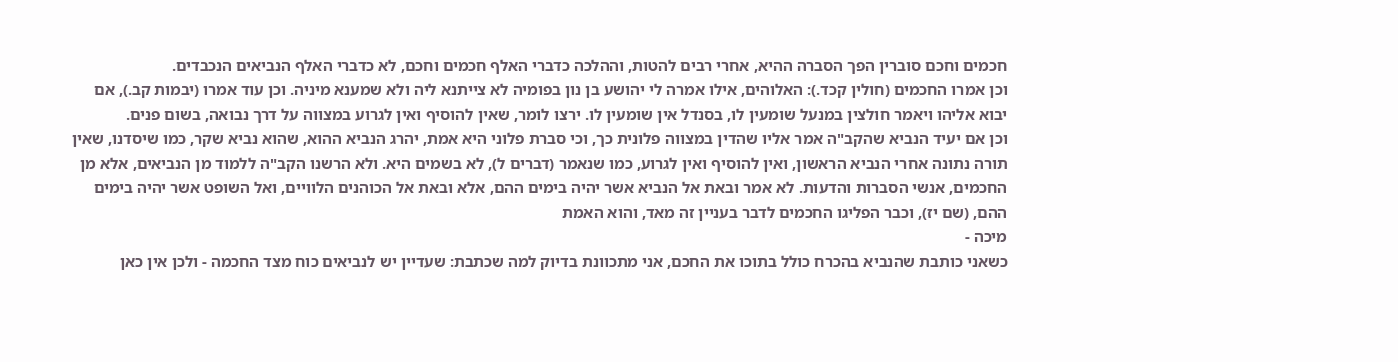חכמים וחכם סוברין הפך הסברה ההיא, אחרי רבים להטות, וההלכה כדברי האלף חכמים וחכם, לא כדברי האלף הנביאים הנכבדים.
וכן אמרו החכמים (חולין קכד.): האלוהים, אילו אמרה לי יהושע בן נון בפומיה לא צייתנא ליה ולא שמענא מיניה. וכן עוד אמרו (יבמות קב.), אם יבוא אליהו ויאמר חולצין במנעל שומעין לו, בסנדל אין שומעין לו. ירצו לומר, שאין להוסיף ואין לגרוע במצווה על דרך נבואה, בשום פנים.
וכן אם יעיד הנביא שהקב"ה אמר אליו שהדין במצווה פלונית כך, וכי סברת פלוני היא אמת, יהרג הנביא ההוא, שהוא נביא שקר, כמו שיסדנו, שאין תורה נתונה אחרי הנביא הראשון, ואין להוסיף ואין לגרוע, כמו שנאמר (דברים ל), לא בשמים היא. ולא הרשנו הקב"ה ללמוד מן הנביאים, אלא מן החכמים, אנשי הסברות והדעות. לא אמר ובאת אל הנביא אשר יהיה בימים ההם, אלא ובאת אל הכוהנים הלוויים, ואל השופט אשר יהיה בימים ההם, (שם יז), וכבר הפליגו החכמים לדבר בעניין זה מאד, והוא האמת
מיכה -
כשאני כותבת שהנביא בהכרח כולל בתוכו את החכם, אני מתכוונת בדיוק למה שכתבת: שעדיין יש לנביאים כוח מצד החכמה - ולכן אין כאן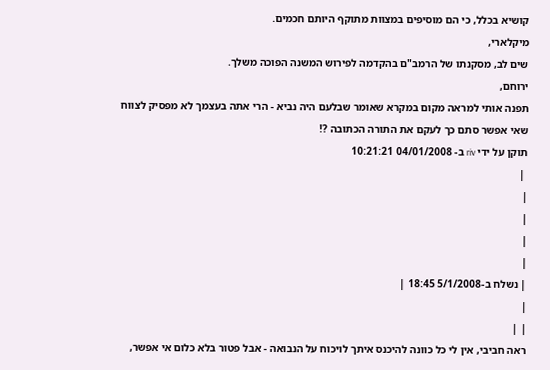קושיא בכלל, כי הם מוסיפים במצוות מתוקף היותם חכמים.
מיקלארי,
שים לב, מסקנתו של הרמב"ם בהקדמה לפירוש המשנה הפוכה משלך.
ירוחם,
תפנה אותי למראה מקום במקרא שאומר שבלעם היה נביא - הרי אתה בעצמך לא מפסיק לצווח שאי אפשר סתם כך לעקם את התורה הכתובה ?!
תוקן על ידי riv ב- 04/01/2008 10:21:21
 |
|
|
|
|
| נשלח ב-5/1/2008 18:45 |
|
| |
ראה חביבי, אין לי כל כוונה להיכנס איתך לויכוח על הנבואה - אבל פטור בלא כלום אי אפשר,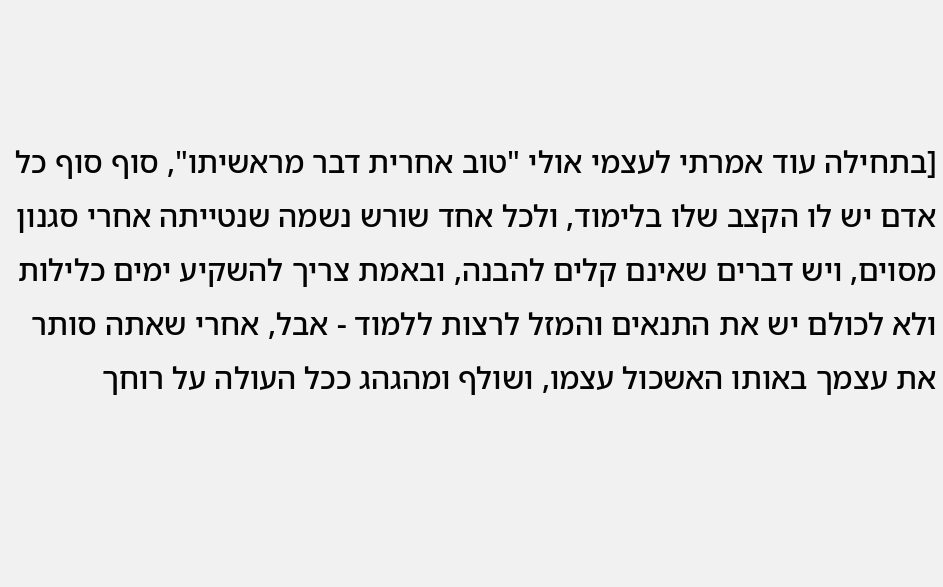[בתחילה עוד אמרתי לעצמי אולי "טוב אחרית דבר מראשיתו", סוף סוף כל אדם יש לו הקצב שלו בלימוד, ולכל אחד שורש נשמה שנטייתה אחרי סגנון מסוים, ויש דברים שאינם קלים להבנה, ובאמת צריך להשקיע ימים כלילות ולא לכולם יש את התנאים והמזל לרצות ללמוד - אבל, אחרי שאתה סותר את עצמך באותו האשכול עצמו, ושולף ומהגהג ככל העולה על רוחך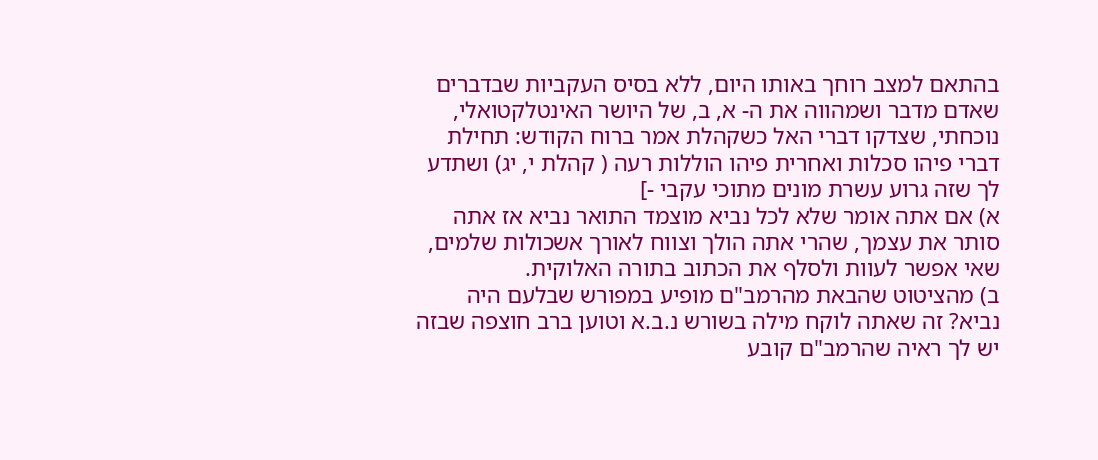בהתאם למצב רוחך באותו היום, ללא בסיס העקביות שבדברים שאדם מדבר ושמהווה את ה- א, ב, של היושר האינטלקטואלי, נוכחתי, שצדקו דברי האל כשקהלת אמר ברוח הקודש: תחילת דברי פיהו סכלות ואחרית פיהו הוללות רעה ( קהלת י, יג) ושתדע לך שזה גרוע עשרת מונים מתוכי עקבי -]
א) אם אתה אומר שלא לכל נביא מוצמד התואר נביא אז אתה סותר את עצמך, שהרי אתה הולך וצווח לאורך אשכולות שלמים, שאי אפשר לעוות ולסלף את הכתוב בתורה האלוקית.
ב) מהציטוט שהבאת מהרמב"ם מופיע במפורש שבלעם היה נביא? זה שאתה לוקח מילה בשורש נ.ב.א וטוען ברב חוצפה שבזה יש לך ראיה שהרמב"ם קובע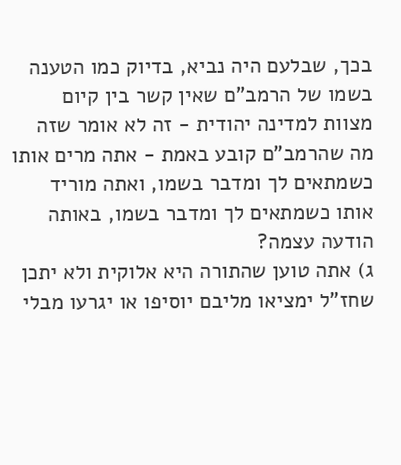בכך, שבלעם היה נביא, בדיוק כמו הטענה בשמו של הרמב"ם שאין קשר בין קיום מצוות למדינה יהודית - זה לא אומר שזה מה שהרמב"ם קובע באמת - אתה מרים אותו כשמתאים לך ומדבר בשמו, ואתה מוריד אותו כשמתאים לך ומדבר בשמו, באותה הודעה עצמה?
ג) אתה טוען שהתורה היא אלוקית ולא יתכן שחז"ל ימציאו מליבם יוסיפו או יגרעו מבלי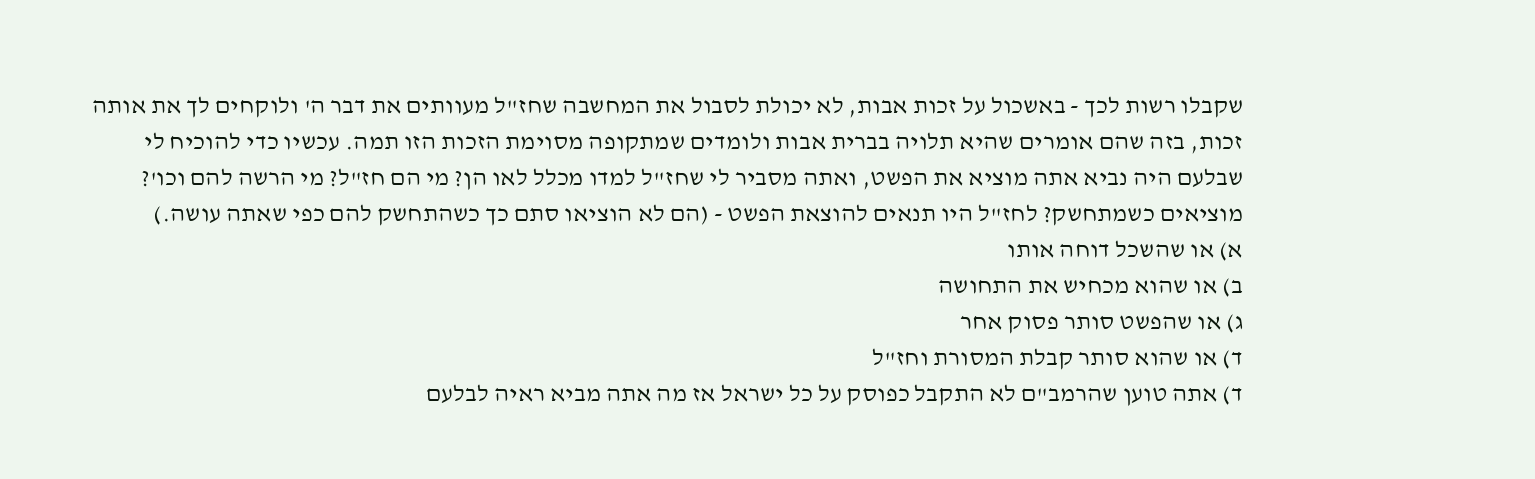שקבלו רשות לכך - באשכול על זכות אבות, לא יכולת לסבול את המחשבה שחז"ל מעוותים את דבר ה' ולוקחים לך את אותה זכות, בזה שהם אומרים שהיא תלויה בברית אבות ולומדים שמתקופה מסוימת הזכות הזו תמה. עכשיו כדי להוכיח לי שבלעם היה נביא אתה מוציא את הפשט, ואתה מסביר לי שחז"ל למדו מכלל לאו הן? מי הם חז"ל? מי הרשה להם וכו'? מוציאים כשמתחשק? לחז"ל היו תנאים להוצאת הפשט - (הם לא הוציאו סתם כך כשהתחשק להם כפי שאתה עושה.)
א) או שהשכל דוחה אותו
ב) או שהוא מכחיש את התחושה
ג) או שהפשט סותר פסוק אחר
ד) או שהוא סותר קבלת המסורת וחז"ל
ד) אתה טוען שהרמב"ם לא התקבל כפוסק על כל ישראל אז מה אתה מביא ראיה לבלעם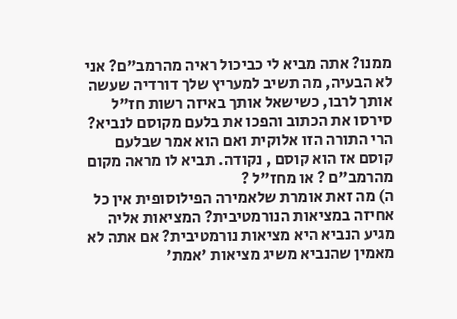ממנו? אתה מביא לי כביכול ראיה מהרמב"ם? אני לא הבעיה, מה תשיב למעריץ שלך דורדיה שעשה אותך לרבו, כשישאל אותך באיזה רשות חז"ל סירסו את הכתוב והפכו את בלעם מקוסם לנביא? הרי התורה הזו אלוקית ואם הוא אמר שבלעם קוסם אז הוא קוסם , נקודה. תביא לו מראה מקום מהרמב"ם ? או מחז"ל ?
ה) מה זאת אומרת שלאמירה הפילוסופית אין כל אחיזה במציאות הנורמטיבית? המציאות אליה מגיע הנביא היא מציאות נורמטיבית? אם אתה לא מאמין שהנביא משיג מציאות 'אמת'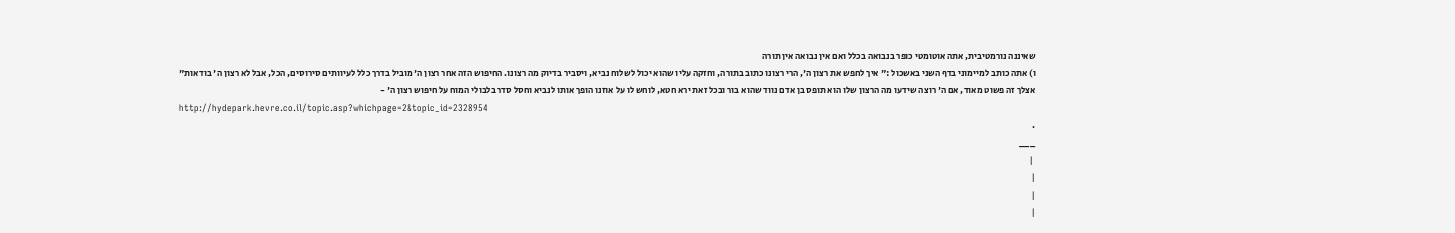שאיננה נורמטיבית, אתה אוטומטי כופר בנבואה בכלל ואם אין נבואה אין תורה
ו) אתה כותב למיימוני בדף השני באשכול :" איך לחפש את רצון ה', הרי רצונו כתוב בתורה, וחזקה עליו שהוא יכול לשלוח נביא, ויסביר בדיוק מה רצונו. החיפוש הזה אחר רצון ה' מוביל בדרך כלל לעיוותים סירוסים, הכל, אבל לא רצון ה' בודאות"
אצלך זה פשוט מאוד, אם ה' רוצה שידעו מה הרצון שלו הוא תופס בן אדם נווד שהוא בור ובכל זאת ירא חטא, לוחש לו על אוזנו הופך אותו לנביא וחסל סדר בלבולי המוח על חיפוש רצון ה' -
http://hydepark.hevre.co.il/topic.asp?whichpage=2&topic_id=2328954
.
___
 |
|
|
|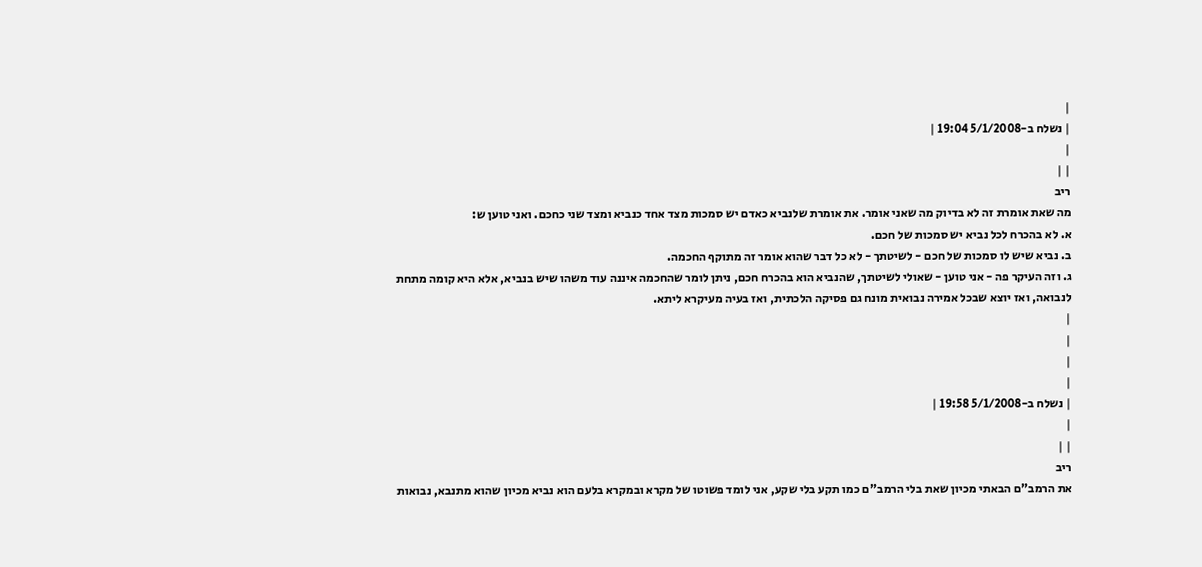|
| נשלח ב-5/1/2008 19:04 |
|
| |
ריב
מה שאת אומרת זה לא בדיוק מה שאני אומר. את אומרת שלנביא כאדם יש סמכות מצד אחד כנביא ומצד שני כחכם. ואני טוען ש:
א. לא בהכרח לכל נביא יש סמכות של חכם.
ב. נביא שיש לו סמכות של חכם - לשיטתך - לא כל דבר שהוא אומר זה מתוקף החכמה.
ג. וזה העיקר פה - אני טוען - שאולי לשיטתך, שהנביא הוא בהכרח חכם, ניתן לומר שהחכמה איננה עוד משהו שיש בנביא, אלא היא קומה מתחת לנבואה, ואז יוצא שבכל אמירה נבואית מונח גם פסיקה הלכתית, ואז בעיה מעיקרא ליתא.
|
|
|
|
| נשלח ב-5/1/2008 19:58 |
|
| |
ריב
את הרמב"ם הבאתי מכיון שאת בלי הרמב"ם כמו תקע בלי שקע, אני לומד פשוטו של מקרא ובמקרא בלעם הוא נביא מכיון שהוא מתנבא, נבואות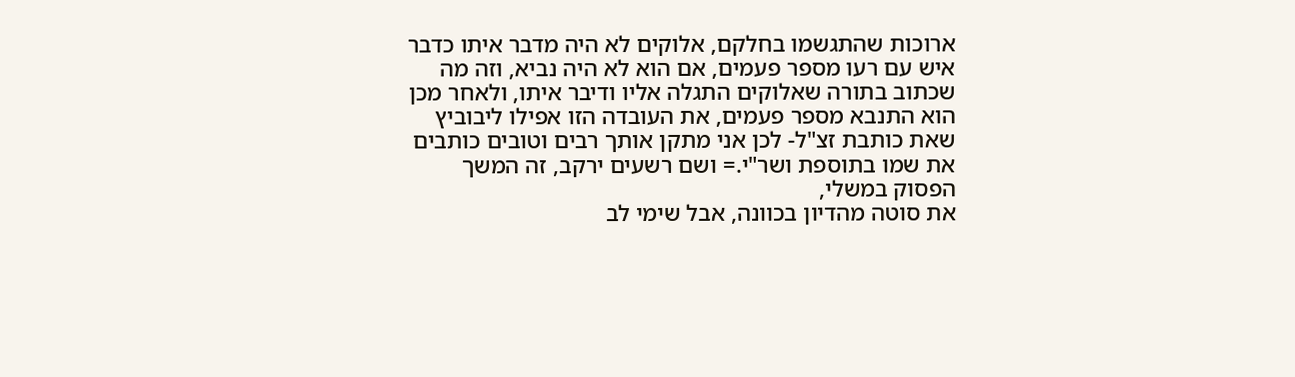ארוכות שהתגשמו בחלקם, אלוקים לא היה מדבר איתו כדבר איש עם רעו מספר פעמים, אם הוא לא היה נביא, וזה מה שכתוב בתורה שאלוקים התגלה אליו ודיבר איתו, ולאחר מכן הוא התנבא מספר פעמים, את העובדה הזו אפילו ליבוביץ שאת כותבת זצ"ל- לכן אני מתקן אותך רבים וטובים כותבים את שמו בתוספת ושר"י.= ושם רשעים ירקב, זה המשך הפסוק במשלי,
את סוטה מהדיון בכוונה, אבל שימי לב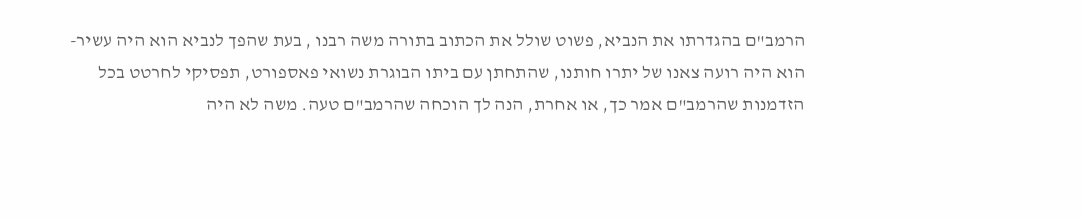הרמב"ם בהגדרתו את הנביא, פשוט שולל את הכתוב בתורה משה רבנו , בעת שהפך לנביא הוא היה עשיר- הוא היה רועה צאנו של יתרו חותנו, שהתחתן עם ביתו הבוגרת נשואי פאספורט, תפסיקי לחרטט בכל הזדמנות שהרמב"ם אמר כך, או אחרת, הנה לך הוכחה שהרמב"ם טעה. משה לא היה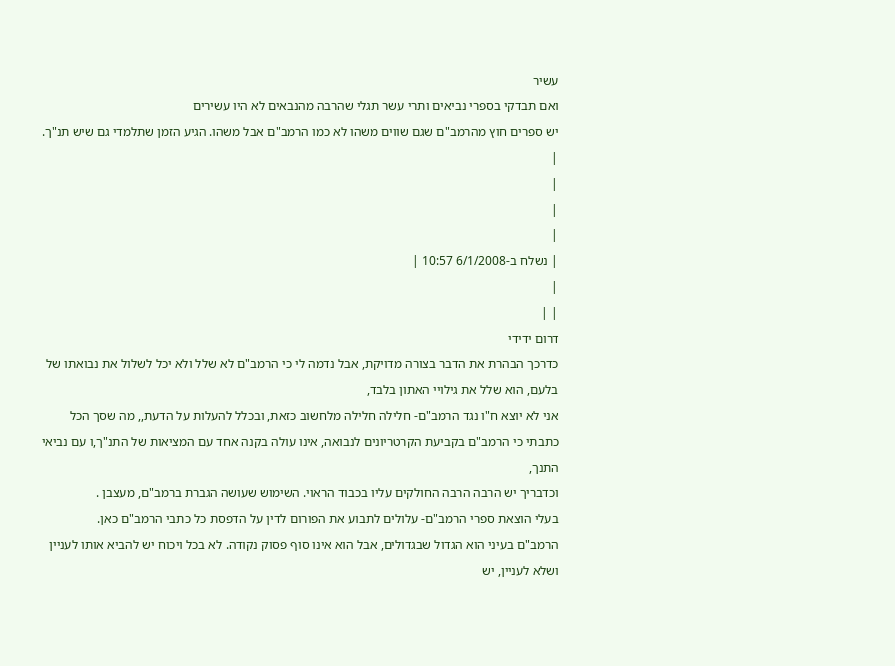עשיר
ואם תבדקי בספרי נביאים ותרי עשר תגלי שהרבה מהנבאים לא היו עשירים
יש ספרים חוץ מהרמב"ם שגם שווים משהו לא כמו הרמב"ם אבל משהו. הגיע הזמן שתלמדי גם שיש תנ"ך.
|
|
|
|
| נשלח ב-6/1/2008 10:57 |
|
| |
דרום ידידי
כדרכך הבהרת את הדבר בצורה מדויקת, אבל נדמה לי כי הרמב"ם לא שלל ולא יכל לשלול את נבואתו של בלעם, הוא שלל את גילויי האתון בלבד,
אני לא יוצא ח"ו נגד הרמב"ם- חלילה חלילה מלחשוב כזאת, ובכלל להעלות על הדעת,, מה שסך הכל כתבתי כי הרמב"ם בקביעת הקרטריונים לנבואה, אינו עולה בקנה אחד עם המציאות של התנ"ך,ו עם נביאי התנך,
וכדבריך יש הרבה הרבה החולקים עליו בכבוד הראוי. השימוש שעושה הגברת ברמב"ם, מעצבן .
בעלי הוצאת ספרי הרמב"ם- עלולים לתבוע את הפורום לדין על הדפסת כל כתבי הרמב"ם כאן.
הרמב"ם בעיני הוא הגדול שבגדולים, אבל הוא אינו סוף פסוק נקודה. לא בכל ויכוח יש להביא אותו לעניין ושלא לעניין, יש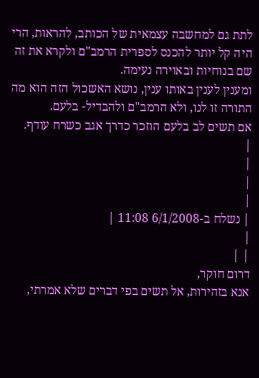לתת גם למחשבה עצמאית של הכותב, להראות, הרי היה קל יותר להכנס לספרית הרמב"ם ולקרא את זה שם בנוחיות ובאוירה נעימה.
ומענין לענין באותו ענין, נושא האשכול הזה הוא מה התורה זו לנו, ולא הרמב"ם ולהבדיל- בלעם.
אם תשים לב בלעם הוזכר כדרך אגב כשרח עודף.
|
|
|
|
| נשלח ב-6/1/2008 11:08 |
|
| |
דרום חוקר,
אנא בזהירות, אל תשים בפי דברים שלא אמרתי,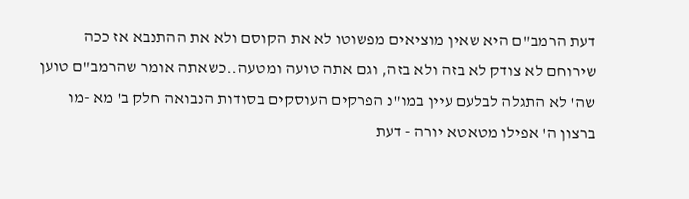דעת הרמב"ם היא שאין מוציאים מפשוטו לא את הקוסם ולא את ההתנבא אז ככה שירוחם לא צודק לא בזה ולא בזה, וגם אתה טועה ומטעה..כשאתה אומר שהרמב"ם טוען שה' לא התגלה לבלעם עיין במו"נ הפרקים העוסקים בסודות הנבואה חלק ב' מא -מו
ברצון ה' אפילו מטאטא יורה - דעת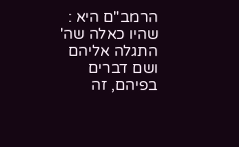הרמב"ם היא : שהיו כאלה שה' התגלה אליהם ושם דברים בפיהם, זה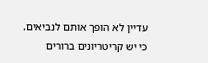עדיין לא הופך אותם לנביאים. כי יש קריטריונים ברורים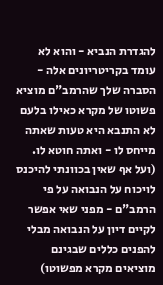להגדרת הנביא - והוא לא עומד בקריטריונים אלה - הסברה שלך שהרמב"ם מוציא פשוטו של מקרא כאילו בלעם לא התנבא היא טעות שאתה מייחס לו - ואתה חוטא לו.
(ועל אף שאין בכוונתי להיכנס לויכוח על הנבואה על פי הרמב"ם - מפני שאי אפשר לקיים דיון על הנבואה מבלי להפנים כללים שבגינם מוציאים מקרא מפשוטו)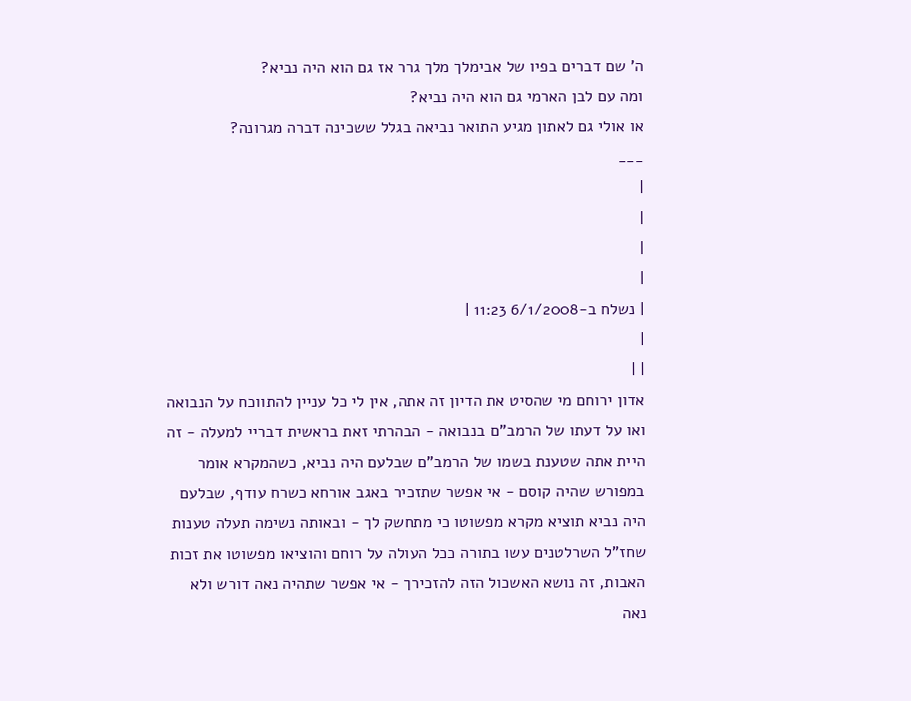ה' שם דברים בפיו של אבימלך מלך גרר אז גם הוא היה נביא?
ומה עם לבן הארמי גם הוא היה נביא?
או אולי גם לאתון מגיע התואר נביאה בגלל ששכינה דברה מגרונה?
___
|
|
|
|
| נשלח ב-6/1/2008 11:23 |
|
| |
אדון ירוחם מי שהסיט את הדיון זה אתה, אין לי כל עניין להתווכח על הנבואה ואו על דעתו של הרמב"ם בנבואה - הבהרתי זאת בראשית דבריי למעלה - זה היית אתה שטענת בשמו של הרמב"ם שבלעם היה נביא, כשהמקרא אומר במפורש שהיה קוסם - אי אפשר שתזכיר באגב אורחא כשרח עודף, שבלעם היה נביא תוציא מקרא מפשוטו כי מתחשק לך - ובאותה נשימה תעלה טענות שחז"ל השרלטנים עשו בתורה ככל העולה על רוחם והוציאו מפשוטו את זכות האבות, זה נושא האשכול הזה להזכירך - אי אפשר שתהיה נאה דורש ולא נאה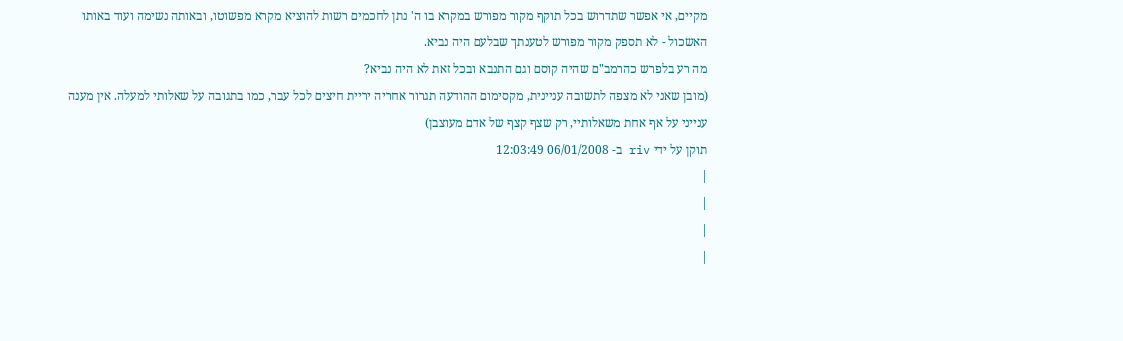מקיים, אי אפשר שתדרוש בכל תוקף מקור מפורש במקרא בו ה' נתן לחכמים רשות להוציא מקרא מפשוטו, ובאותה נשימה ועוד באותו האשכול - לא תספק מקור מפורש לטענתך שבלעם היה נביא.
מה רע בלפרש כהרמב"ם שהיה קוסם וגם התנבא ובכל זאת לא היה נביא?
(מובן שאני לא מצפה לתשובה עניינית, מקסימום ההודעה תגרור אחריה יריית חיצים לכל עבר, כמו בתגובה על שאלותי למעלה. אין מענה ענייני על אף אחת משאלותיי, רק שצף קצף של אדם מעוצבן)
תוקן על ידי riv ב- 06/01/2008 12:03:49
|
|
|
|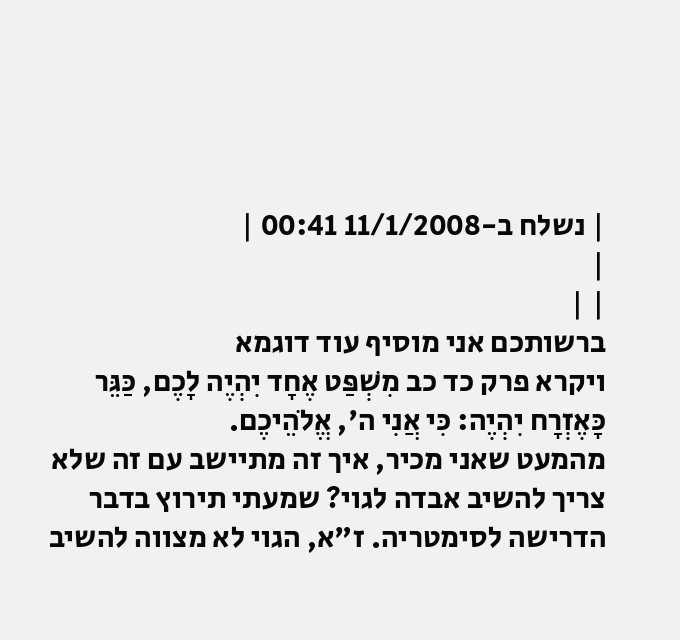| נשלח ב-11/1/2008 00:41 |
|
| |
ברשותכם אני מוסיף עוד דוגמא
ויקרא פרק כד כב מִשְׁפַּט אֶחָד יִהְיֶה לָכֶם, כַּגֵּר כָּאֶזְרָח יִהְיֶה: כִּי אֲנִי ה', אֱלֹהֵיכֶם.
מהמעט שאני מכיר, איך זה מתיישב עם זה שלא צריך להשיב אבדה לגוי? שמעתי תירוץ בדבר הדרישה לסימטריה. ז"א, הגוי לא מצווה להשיב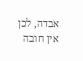אבדה, לכן אין חובה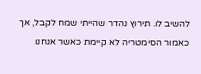להשיב לו. תירוץ נהדר שהייתי שמח לקבל, אך כאמור הסימטריה לא קיימת כאשר אנחנו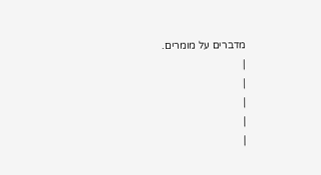מדברים על מומרים.
|
|
|
|
|